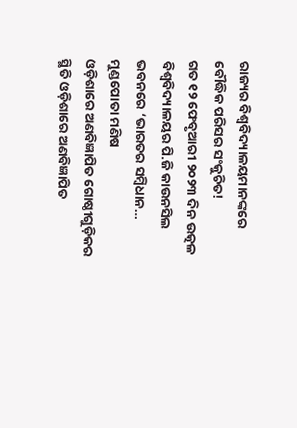ରାଜ୍ୟର ବିଶ୍ୱବିଦ୍ୟାଳୟମାନଙ୍କରେ ବୌଦ୍ଧିକ ପରିସର ସଂକୁଚିତ!
ଗତ ୧୨ ଫେବୃଆରୀ ୨୦୨୩ ଦିନ ଉତ୍କଳ ବିଶ୍ୱବିଦ୍ୟାଳୟର ପି.ଜି କାଉନସିଲ ଭବନରେ ‘ଭାରତର ସମ୍ବିଧାନ…
ମୁଣ୍ଡପୋତା ମଣିଷ
ଓଡ଼ିଶାରେ ଅଣବିଜ୍ଞାପିତ ଗୋଷ୍ଠୀଗୁଡ଼ିକର ସ୍ଥିତି ଓଡ଼ିଶାରେ ଅଣବିଜ୍ଞାପିତ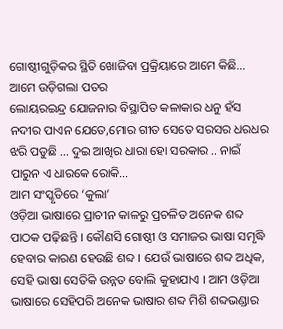ଗୋଷ୍ଠୀଗୁଡ଼ିକର ସ୍ଥିତି ଖୋଜିବା ପ୍ରକ୍ରିୟାରେ ଆମେ କିଛି…
ଆମେ ଉଡ଼ିଗଲା ପତର
ଲୋୟରଇନ୍ଦ୍ର ଯୋଜନାର ବିସ୍ଥାପିତ କଳାକାର ଧନୁ ହଁସ ନଦୀର ପାଏନ ଯେତେ,ମୋର ଗୀତ ସେତେ ସରସର ଧରଧର ଝରି ପଡୁଛି ... ଦୁଇ ଆଖିର ଧାରା ହୋ ସରକାର .. ନାଇଁ ପାରୁନ ଏ ଧାରକେ ରୋକି…
ଆମ ସଂସ୍କୃତିରେ ‘କୁଲା’
ଓଡ଼ିଆ ଭାଷାରେ ପ୍ରାଚୀନ କାଳରୁ ପ୍ରଚଳିତ ଅନେକ ଶବ୍ଦ ପାଠକ ପଢ଼ିଛନ୍ତି । କୌଣସି ଗୋଷ୍ଠୀ ଓ ସମାଜର ଭାଷା ସମୃଦ୍ଧି ହେବାର କାରଣ ହେଉଛି ଶବ୍ଦ । ଯେଉଁ ଭାଷାରେ ଶବ୍ଦ ଅଧିକ, ସେହି ଭାଷା ସେତିକି ଉନ୍ନତ ବୋଲି କୁହାଯାଏ । ଆମ ଓଡ଼ିଆ ଭାଷାରେ ସେହିପରି ଅନେକ ଭାଷାର ଶବ୍ଦ ମିଶି ଶବ୍ଦଭଣ୍ଡାର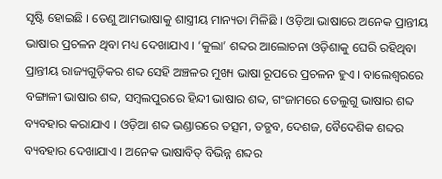ସୃଷ୍ଟି ହୋଇଛି । ତେଣୁ ଆମଭାଷାକୁ ଶାସ୍ତ୍ରୀୟ ମାନ୍ୟତା ମିଳିଛି । ଓଡ଼ିଆ ଭାଷାରେ ଅନେକ ପ୍ରାନ୍ତୀୟ ଭାଷାର ପ୍ରଚଳନ ଥିବା ମଧ୍ୟ ଦେଖାଯାଏ । ‘କୁଲା’ ଶବ୍ଦର ଆଲୋଚନା ଓଡ଼ିଶାକୁ ଘେରି ରହିଥିବା ପ୍ରାନ୍ତୀୟ ରାଜ୍ୟଗୁଡ଼ିକର ଶବ୍ଦ ସେହି ଅଞ୍ଚଳର ମୁଖ୍ୟ ଭାଷା ରୂପରେ ପ୍ରଚଳନ ହୁଏ । ବାଲେଶ୍ୱରରେ ବଙ୍ଗାଳୀ ଭାଷାର ଶବ୍ଦ, ସମ୍ବଲପୁରରେ ହିନ୍ଦୀ ଭାଷାର ଶବ୍ଦ, ଗଂଜାମରେ ତେଲୁଗୁ ଭାଷାର ଶବ୍ଦ ବ୍ୟବହାର କରାଯାଏ । ଓଡ଼ିଆ ଶବ୍ଦ ଭଣ୍ଡାରରେ ତତ୍ସମ, ତତ୍ଭବ, ଦେଶଜ, ବୈଦେଶିକ ଶବ୍ଦର ବ୍ୟବହାର ଦେଖାଯାଏ । ଅନେକ ଭାଷାବିତ୍ ବିଭିନ୍ନ ଶବ୍ଦର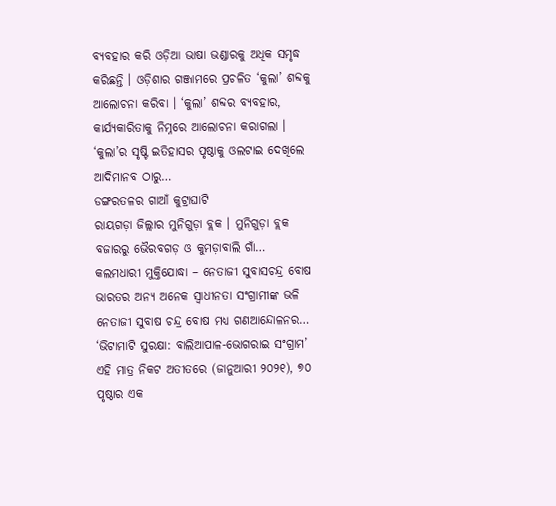ବ୍ୟବହାର କରି ଓଡ଼ିଆ ଭାଷା ଭଣ୍ଡାରକୁ ଅଧିକ ସମୃଦ୍ଧ କରିଛନ୍ତି । ଓଡ଼ିଶାର ଗଞ୍ଜାମରେ ପ୍ରଚଳିତ ‘କୁଲା’ ଶବ୍ଦକୁ ଆଲୋଚନା କରିବା । ‘କୁଲା’ ଶବ୍ଦର ବ୍ୟବହାର, କାର୍ଯ୍ୟକାରିତାକୁ ନିମ୍ନରେ ଆଲୋଚନା କରାଗଲା । ‘କୁଲା’ର ସୃଷ୍ଟି ଇତିହାସର ପୃଷ୍ଠାକୁ ଓଲଟାଇ ଦେଖିଲେ ଆଦିମାନବ ଠାରୁ…
ଡଙ୍ଗରତଳର ଗାଆଁ କୁଟ୍ରାଘାଟି
ରାୟଗଡ଼ା ଜିଲ୍ଲାର ମୁନିଗୁଡ଼ା ବ୍ଲକ । ମୁନିଗୁଡ଼ା ବ୍ଲକ ବଜାରରୁ ଭୈରବଗଡ଼ ଓ କୁମଡ଼ାବାଲି ଗାଁ…
କଲମଧାରୀ ମୁକ୍ତିଯୋଦ୍ଧା – ନେତାଜୀ ସୁବାସଚନ୍ଦ୍ର ବୋଷ
ଭାରତର ଅନ୍ୟ ଅନେକ ସ୍ୱାଧୀନତା ସଂଗ୍ରାମୀଙ୍କ ଭଳି ନେତାଜୀ ସୁବାଷ ଚନ୍ଦ୍ର ବୋଷ ମଧ୍ୟ ଗଣଆନ୍ଦୋଳନର…
‘ଭିଟାମାଟି ସୁରକ୍ଷା: ବାଲିଆପାଳ-ଭୋଗରାଇ ସଂଗ୍ରାମ’
ଏହି ମାତ୍ର ନିକଟ ଅତୀତରେ (ଜାନୁଆରୀ ୨୦୨୧), ୭୦ ପୃଷ୍ଠାର ଏକ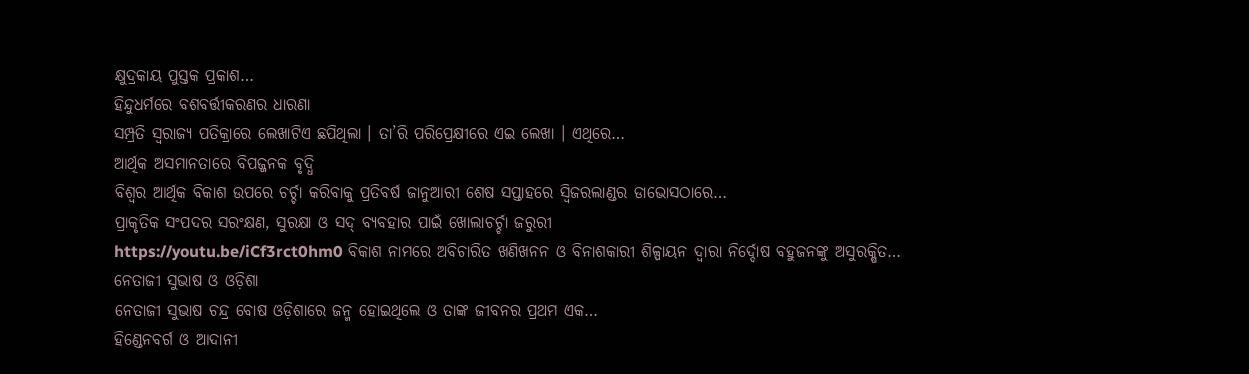କ୍ଷୁଦ୍ରକାୟ ପୁସ୍ତକ ପ୍ରକାଶ…
ହିନ୍ଦୁଧର୍ମରେ ବଶବର୍ତ୍ତୀକରଣର ଧାରଣା
ସମ୍ପ୍ରତି ସ୍ୱରାଜ୍ୟ ପତିକ୍ରାରେ ଲେଖାଟିଏ ଛପିଥିଲା । ତା’ରି ପରିପ୍ରେକ୍ଷୀରେ ଏଇ ଲେଖା । ଏଥିରେ…
ଆର୍ଥିକ ଅସମାନତାରେ ବିପଜ୍ଜନକ ବୃଦ୍ଧି
ବିଶ୍ୱର ଆର୍ଥିକ ବିକାଶ ଉପରେ ଚର୍ଚ୍ଚା କରିବାକୁ ପ୍ରତିବର୍ଷ ଜାନୁଆରୀ ଶେଷ ସପ୍ତାହରେ ସ୍ୱିଜରଲାଣ୍ଡର ଡାଭୋସଠାରେ…
ପ୍ରାକୃତିକ ସଂପଦର ସରଂକ୍ଷଣ, ସୁରକ୍ଷା ଓ ସଦ୍ ବ୍ୟବହାର ପାଇଁ ଖୋଲାଚର୍ଚ୍ଚା ଜରୁରୀ
https://youtu.be/iCf3rct0hm0 ବିକାଶ ନାମରେ ଅବିଚାରିତ ଖଣିଖନନ ଓ ବିନାଶକାରୀ ଶିଳ୍ପାୟନ ଦ୍ୱାରା ନିର୍ଦ୍ଦୋଷ ବହୁଜନଙ୍କୁ ଅସୁରକ୍ଷିତ…
ନେତାଜୀ ସୁଭାଷ ଓ ଓଡ଼ିଶା
ନେତାଜୀ ସୁଭାଷ ଚନ୍ଦ୍ର ବୋଷ ଓଡ଼ିଶାରେ ଜନ୍ମ ହୋଇଥିଲେ ଓ ତାଙ୍କ ଜୀବନର ପ୍ରଥମ ଏକ…
ହିଣ୍ଡେନବର୍ଗ ଓ ଆଦାନୀ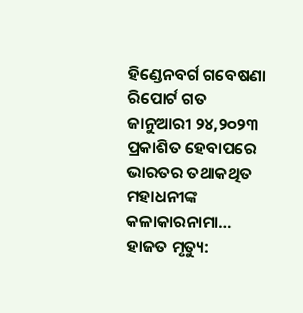ହିଣ୍ଡେନବର୍ଗ ଗବେଷଣା ରିପୋର୍ଟ ଗତ ଜାନୁଆରୀ ୨୪,୨୦୨୩ ପ୍ରକାଶିତ ହେବାପରେ ଭାରତର ତଥାକଥିତ ମହାଧନୀଙ୍କ କଳାକାରନାମା…
ହାଜତ ମୃତ୍ୟୁ: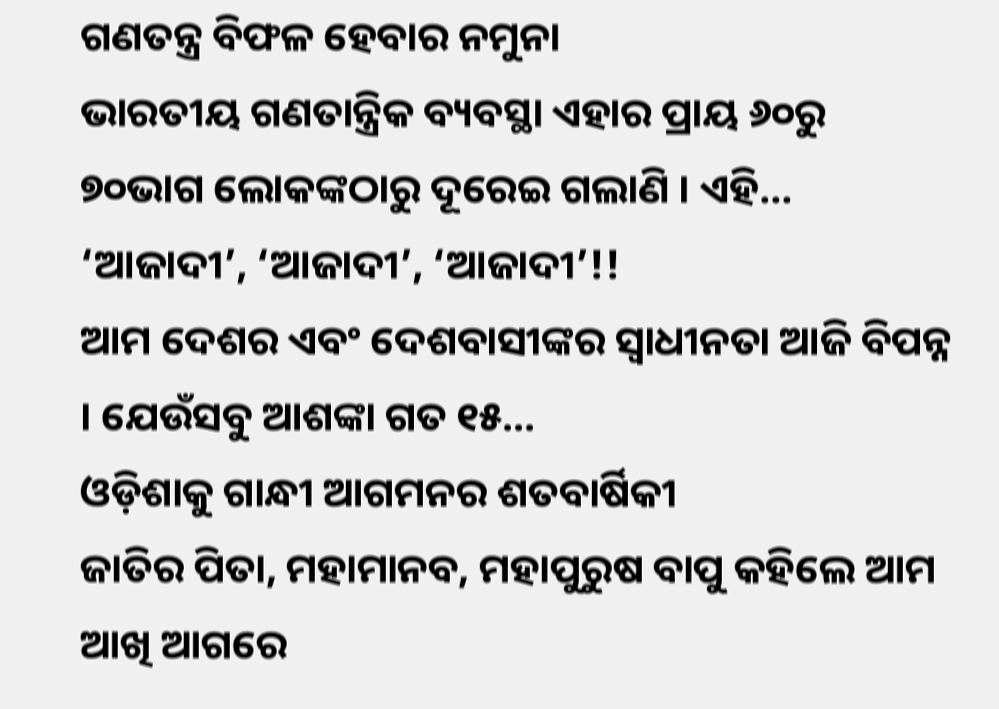ଗଣତନ୍ତ୍ର ବିଫଳ ହେବାର ନମୁନା
ଭାରତୀୟ ଗଣତାନ୍ତ୍ରିକ ବ୍ୟବସ୍ଥା ଏହାର ପ୍ରାୟ ୬୦ରୁ ୭୦ଭାଗ ଲୋକଙ୍କଠାରୁ ଦୂରେଇ ଗଲାଣି । ଏହି…
‘ଆଜାଦୀ’, ‘ଆଜାଦୀ’, ‘ଆଜାଦୀ’!!
ଆମ ଦେଶର ଏବଂ ଦେଶବାସୀଙ୍କର ସ୍ୱାଧୀନତା ଆଜି ବିପନ୍ନ । ଯେଉଁସବୁ ଆଶଙ୍କା ଗତ ୧୫…
ଓଡ଼ିଶାକୁ ଗାନ୍ଧୀ ଆଗମନର ଶତବାର୍ଷିକୀ
ଜାତିର ପିତା, ମହାମାନବ, ମହାପୁରୁଷ ବାପୁ କହିଲେ ଆମ ଆଖି ଆଗରେ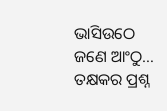ଭାସିଉଠେ ଜଣେ ଆଂଠୁ…
ତକ୍ଷକର ପ୍ରଶ୍ନ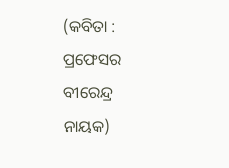(କବିତା : ପ୍ରଫେସର ବୀରେନ୍ଦ୍ର ନାୟକ)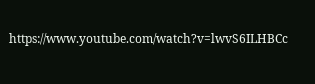https://www.youtube.com/watch?v=lwvS6ILHBCc